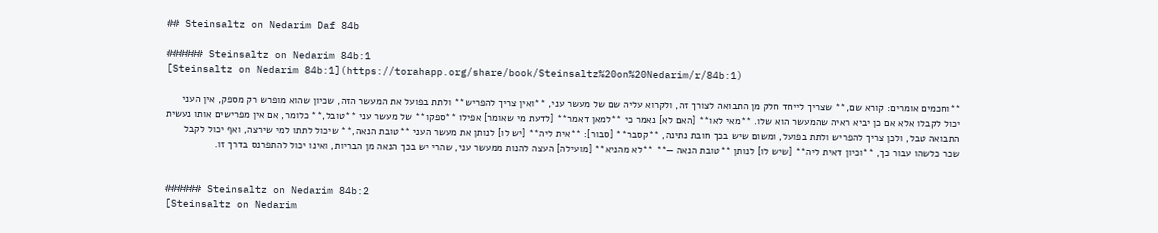## Steinsaltz on Nedarim Daf 84b

###### Steinsaltz on Nedarim 84b:1
[Steinsaltz on Nedarim 84b:1](https://torahapp.org/share/book/Steinsaltz%20on%20Nedarim/r/84b:1)

**וחכמים אומרים: קורא שם,** שצריך לייחד חלק מן התבואה לצורך זה, ולקרוא עליה שם של מעשר עני, **ואין צריך להפריש** ולתת בפועל את המעשר הזה, שכיון שהוא מופרש רק מספק, אין העני יכול לקבלו אלא אם כן יביא ראיה שהמעשר הוא שלו. **מאי לאו** [האם לא] נאמר כי **למאן דאמר** [לדעת מי שאומר] אפילו **ספקו** של מעשר עני **טובל,** כלומר, אם אין מפרישים אותו נעשית התבואה טבל, ולכן צריך להפריש ולתת בפועל, ומשום שיש בכך חובת נתינה, **קסבר** [סבור]: **אית ליה** [יש לו] לנותן את מעשר העני **טובת הנאה,** שיכול לתתו למי שירצה, ואף יכול לקבל שכר כלשהו עבור כך, **וכיון דאית ליה** [שיש לו] לנותן **טובת הנאה —** **לא מהניא** [מועילה] העצה להנות ממעשר עני, שהרי יש בכך הנאה מן הבריות, ואינו יכול להתפרנס בדרך זו.


###### Steinsaltz on Nedarim 84b:2
[Steinsaltz on Nedarim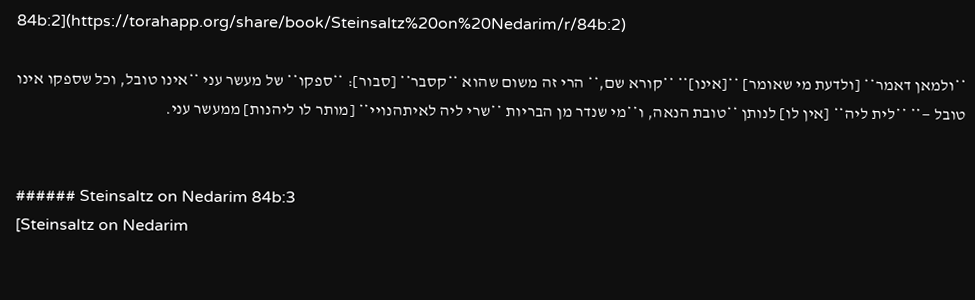84b:2](https://torahapp.org/share/book/Steinsaltz%20on%20Nedarim/r/84b:2)

**ולמאן דאמר** [ולדעת מי שאומר] **[אינו]** **קורא שם,** הרי זה משום שהוא **קסבר** [סבור]: **ספקו** של מעשר עני **אינו טובל, וכל שספקו אינו טובל —** **לית ליה** [אין לו] לנותן **טובת הנאה, ו**מי שנדר מן הבריות **שרי ליה לאיתהנויי** [מותר לו ליהנות] ממעשר עני.


###### Steinsaltz on Nedarim 84b:3
[Steinsaltz on Nedarim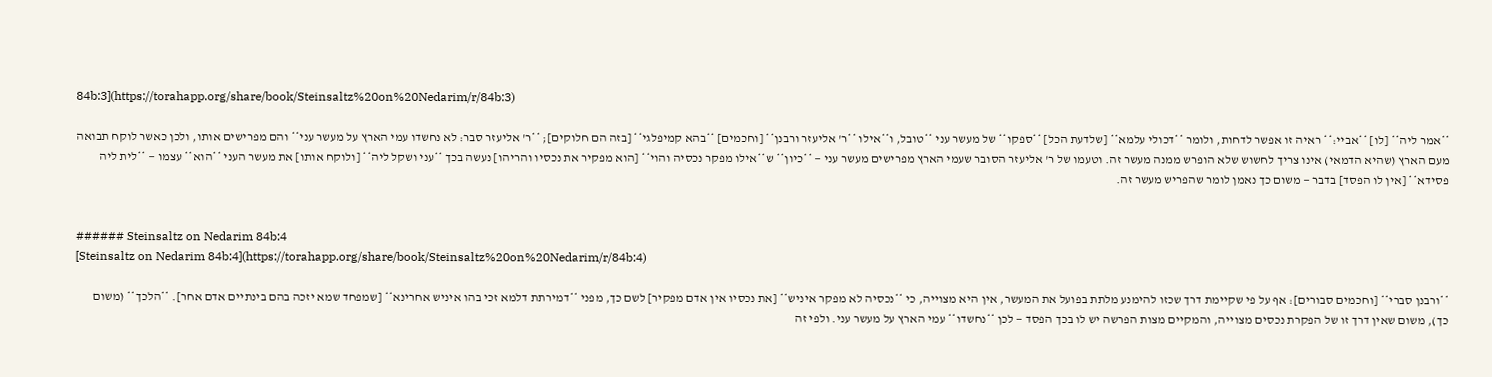84b:3](https://torahapp.org/share/book/Steinsaltz%20on%20Nedarim/r/84b:3)

**אמר ליה** [לו] **אביי:** ראיה זו אפשר לדחות, ולומר **דכולי עלמא** [שלדעת הכל] **ספקו** של מעשר עני **טובל, ו**אילו **ר' אליעזר ורבנן** [וחכמים] **בהא קמיפלגי** [בזה הם חלוקים]; **ר' אליעזר סבר: לא נחשדו עמי הארץ על מעשר עני** והם מפרישים אותו, ולכן כאשר לוקח תבואה מעם הארץ (שהיא הדמאי) אינו צריך לחשוש שלא הופרש ממנה מעשר זה. וטעמו של ר' אליעזר הסובר שעמי הארץ מפרישים מעשר עני — **כיון** ש**אילו מפקר נכסיה והוי** [הוא מפקיר את נכסיו והריהו] נעשה בכך **עני ושקל ליה** [ולוקח אותו] את מעשר העני **הוא** עצמו — **לית ליה פסידא** [אין לו הפסד] בדבר — משום כך נאמן לומר שהפריש מעשר זה.


###### Steinsaltz on Nedarim 84b:4
[Steinsaltz on Nedarim 84b:4](https://torahapp.org/share/book/Steinsaltz%20on%20Nedarim/r/84b:4)

**ורבנן סברי** [וחכמים סבורים]: אף על פי שקיימת דרך שכזו להימנע מלתת בפועל את המעשר, אין היא מצוייה, כי **נכסיה לא מפקר איניש** [את נכסיו אין אדם מפקיר] לשם כך, מפני **דמירתת דלמא זכי בהו איניש אחרינא** [שמפחד שמא יזכה בהם בינתיים אדם אחר]. **הלכך** (משום כך), משום שאין דרך זו של הפקרת נכסים מצוייה, והמקיים מצות הפרשה יש לו בכך הפסד — לכן **נחשדו** עמי הארץ על מעשר עני. ולפי זה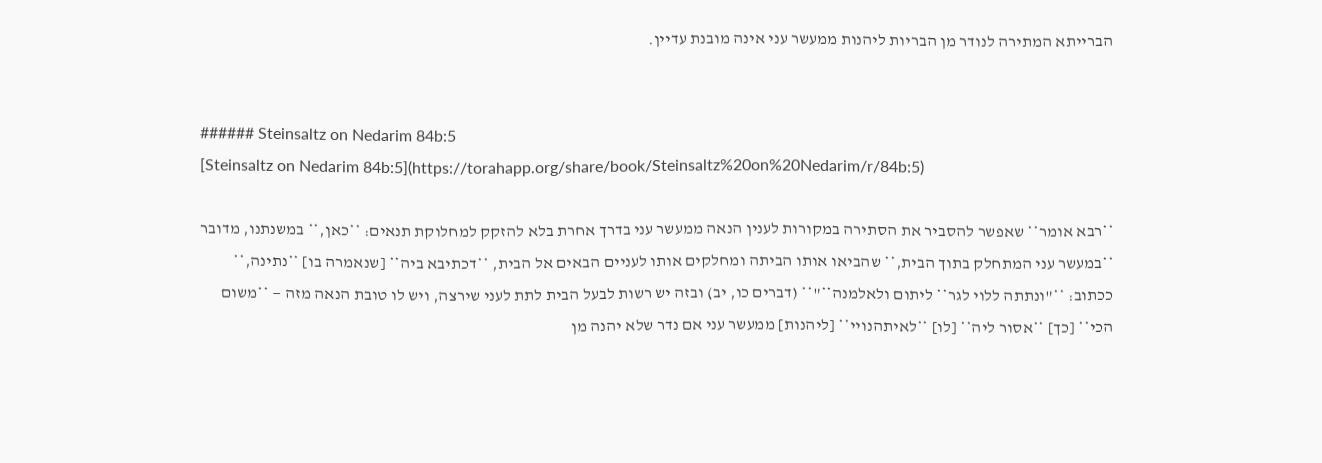הברייתא המתירה לנודר מן הבריות ליהנות ממעשר עני אינה מובנת עדיין.


###### Steinsaltz on Nedarim 84b:5
[Steinsaltz on Nedarim 84b:5](https://torahapp.org/share/book/Steinsaltz%20on%20Nedarim/r/84b:5)

**רבא אומר** שאפשר להסביר את הסתירה במקורות לענין הנאה ממעשר עני בדרך אחרת בלא להזקק למחלוקת תנאים: **כאן,** במשנתנו, מדובר **במעשר עני המתחלק בתוך הבית,** שהביאו אותו הביתה ומחלקים אותו לעניים הבאים אל הבית, **דכתיבא ביה** [שנאמרה בו] **נתינה,** ככתוב: **"ונתתה ללוי לגר** ליתום ולאלמנה**"** (דברים כו, יב) ובזה יש רשות לבעל הבית לתת לעני שירצה, ויש לו טובת הנאה מזה — **משום הכי** [כך] **אסור ליה** [לו] **לאיתהנויי** [ליהנות] ממעשר עני אם נדר שלא יהנה מן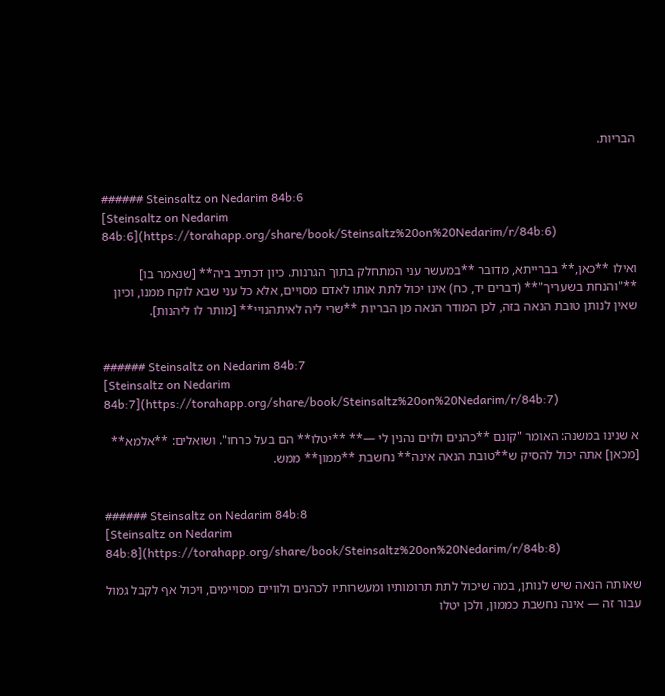הבריות.


###### Steinsaltz on Nedarim 84b:6
[Steinsaltz on Nedarim 84b:6](https://torahapp.org/share/book/Steinsaltz%20on%20Nedarim/r/84b:6)

ואילו **כאן,** בברייתא, מדובר **במעשר עני המתחלק בתוך הגרנות. כיון דכתיב ביה** [שנאמר בו] **"והנחת בשעריך"** (דברים יד, כח) אינו יכול לתת אותו לאדם מסויים, אלא כל עני שבא לוקח ממנו, וכיון שאין לנותן טובת הנאה בזה, לכן המודר הנאה מן הבריות **שרי ליה לאיתהנויי** [מותר לו ליהנות].


###### Steinsaltz on Nedarim 84b:7
[Steinsaltz on Nedarim 84b:7](https://torahapp.org/share/book/Steinsaltz%20on%20Nedarim/r/84b:7)

א שנינו במשנה: האומר "קונם **כהנים ולוים נהנין לי —** **יטלו** הם בעל כרחו". ושואלים: **אלמא** [מכאן] אתה יכול להסיק ש**טובת הנאה אינה** נחשבת **ממון** ממש.


###### Steinsaltz on Nedarim 84b:8
[Steinsaltz on Nedarim 84b:8](https://torahapp.org/share/book/Steinsaltz%20on%20Nedarim/r/84b:8)

שאותה הנאה שיש לנותן, במה שיכול לתת תרומותיו ומעשרותיו לכהנים ולוויים מסויימים, ויכול אף לקבל גמול עבור זה — אינה נחשבת כממון, ולכן יטלו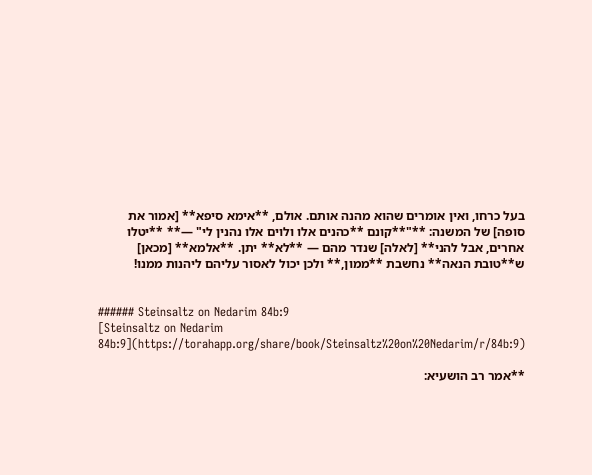בעל כרחו, ואין אומרים שהוא מהנה אותם. אולם, **אימא סיפא** [אמור את סופה] של המשנה: **"**קונם **כהנים אלו ולוים אלו נהנין לי" —** **יטלו אחרים, אבל להני** [לאלה] שנדר מהם — **לא** יתן. **אלמא** [מכאן] ש**טובת הנאה** נחשבת **ממון,** ולכן יכול לאסור עליהם ליהנות ממנו!


###### Steinsaltz on Nedarim 84b:9
[Steinsaltz on Nedarim 84b:9](https://torahapp.org/share/book/Steinsaltz%20on%20Nedarim/r/84b:9)

**אמר רב הושעיא: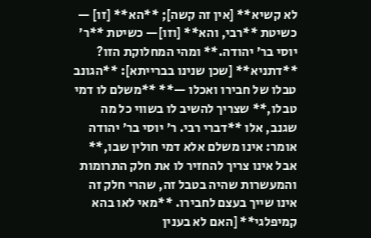לא קשיא** [אין זה קשה]; **הא** [זו] — כשיטת **רבי, והא** [וזו]— כשיטת **ר' יוסי בר' יהודה.** ומהי המחלוקת הזו? **דתניא** [שכן שנינו בברייתא]: **הגונב טבלו של חבירו ואכלו —** **משלם לו דמי טבלו,** שצריך להשיב לו בשווי כל מה שגנב, אלו **דברי רבי. ר' יוסי בר' יהודה אומר: אינו משלם אלא דמי חולין שבו,** אבל אינו צריך להחזיר לו את חלק התרומות והמעשרות שהיה בטבל זה, שהרי חלק זה אינו שייך בעצם לחבירו. **מאי לאו בהא קמיפלגי** [האם לא בענין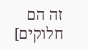זה הם חלוקים]